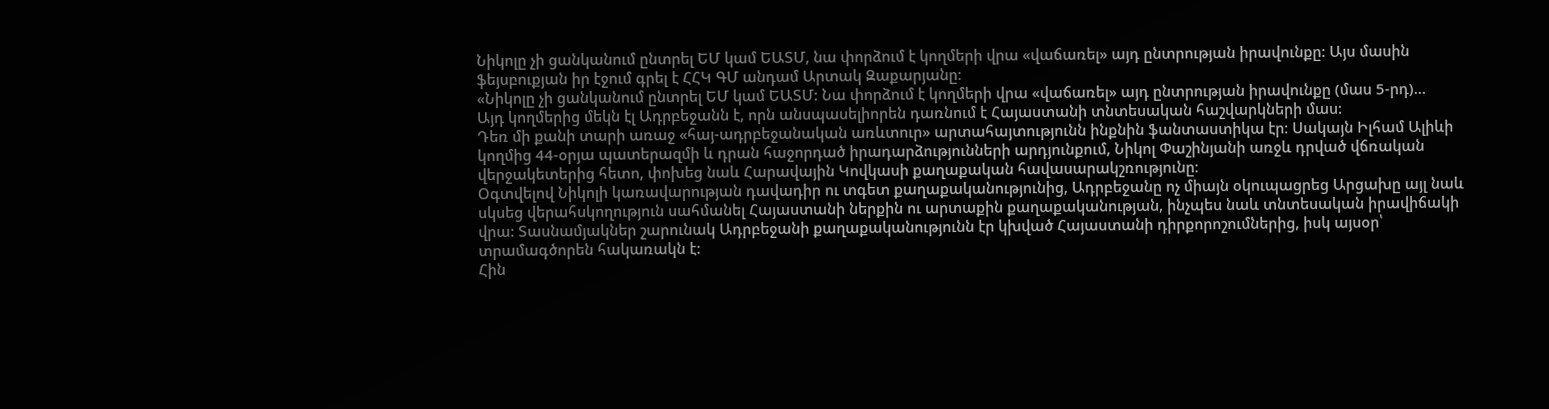Նիկոլը չի ցանկանում ընտրել ԵՄ կամ ԵԱՏՄ, նա փորձում է կողմերի վրա «վաճառել» այդ ընտրության իրավունքը: Այս մասին ֆեյսբուքյան իր էջում գրել է ՀՀԿ ԳՄ անդամ Արտակ Զաքարյանը։
«Նիկոլը չի ցանկանում ընտրել ԵՄ կամ ԵԱՏՄ: Նա փորձում է կողմերի վրա «վաճառել» այդ ընտրության իրավունքը (մաս 5-րդ)…
Այդ կողմերից մեկն էլ Ադրբեջանն է, որն անսպասելիորեն դառնում է Հայաստանի տնտեսական հաշվարկների մաս:
Դեռ մի քանի տարի առաջ «հայ-ադրբեջանական առևտուր» արտահայտությունն ինքնին ֆանտաստիկա էր։ Սակայն Իլհամ Ալիևի կողմից 44-օրյա պատերազմի և դրան հաջորդած իրադարձությունների արդյունքում, Նիկոլ Փաշինյանի առջև դրված վճռական վերջակետերից հետո, փոխեց նաև Հարավային Կովկասի քաղաքական հավասարակշռությունը։
Օգտվելով Նիկոլի կառավարության դավադիր ու տգետ քաղաքականությունից, Ադրբեջանը ոչ միայն օկուպացրեց Արցախը այլ նաև սկսեց վերահսկողություն սահմանել Հայաստանի ներքին ու արտաքին քաղաքականության, ինչպես նաև տնտեսական իրավիճակի վրա: Տասնամյակներ շարունակ Ադրբեջանի քաղաքականությունն էր կխված Հայաստանի դիրքորոշումներից, իսկ այսօր՝ տրամագծորեն հակառակն է:
Հին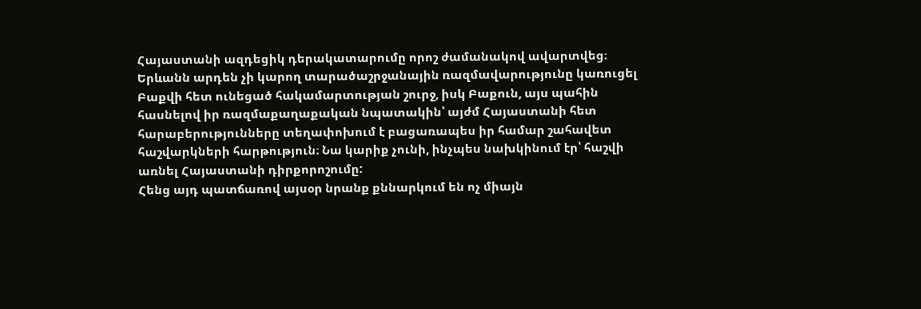Հայաստանի ազդեցիկ դերակատարումը որոշ ժամանակով ավարտվեց։ Երևանն արդեն չի կարող տարածաշրջանային ռազմավարությունը կառուցել Բաքվի հետ ունեցած հակամարտության շուրջ, իսկ Բաքուն, այս պահին հասնելով իր ռազմաքաղաքական նպատակին՝ այժմ Հայաստանի հետ հարաբերությունները տեղափոխում է բացառապես իր համար շահավետ հաշվարկների հարթություն։ Նա կարիք չունի, ինչպես նախկինում էր՝ հաշվի առնել Հայաստանի դիրքորոշումը:
Հենց այդ պատճառով այսօր նրանք քննարկում են ոչ միայն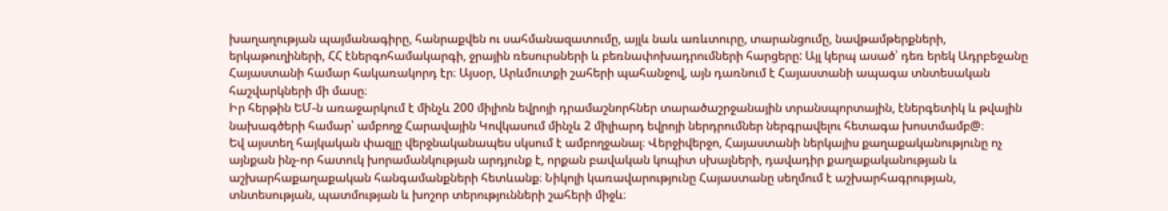խաղաղության պայմանագիրը, հանրաքվեն ու սահմանազատումը, այլև նաև առևտուրը, տարանցումը, նավթամթերքների, երկաթուղիների, ՀՀ էներգոհամակարգի, ջրային ռեսուրսների և բեռնափոխադրումների հարցերը: Այլ կերպ ասած՝ դեռ երեկ Ադրբեջանը Հայաստանի համար հակառակորդ էր։ Այսօր, Արևմուտքի շահերի պահանջով, այն դառնում է Հայաստանի ապագա տնտեսական հաշվարկների մի մասը։
Իր հերթին ԵՄ-ն առաջարկում է մինչև 200 միլիոն եվրոյի դրամաշնորհներ տարածաշրջանային տրանսպորտային, էներգետիկ և թվային նախագծերի համար՝ ամբողջ Հարավային Կովկասում մինչև 2 միլիարդ եվրոյի ներդրումներ ներգրավելու հետագա խոստմամբ@։
Եվ այստեղ հայկական փազլը վերջնականապես սկսում է ամբողջանալ։ Վերջիվերջո, Հայաստանի ներկայիս քաղաքականությունը ոչ այնքան ինչ-որ հատուկ խորամանկության արդյունք է, որքան բավական կոպիտ սխալների, դավադիր քաղաքականության և աշխարհաքաղաքական հանգամանքների հետևանք։ Նիկոլի կառավարությունը Հայաստանը սեղմում է աշխարհագրության, տնտեսության, պատմության և խոշոր տերությունների շահերի միջև։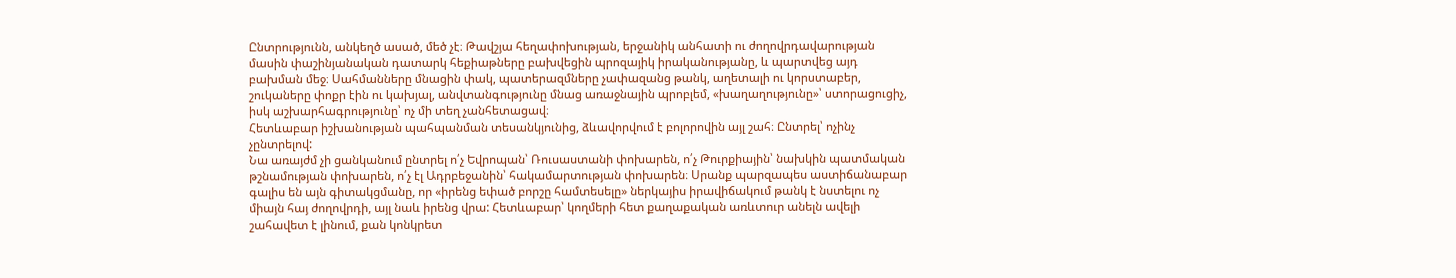Ընտրությունն, անկեղծ ասած, մեծ չէ։ Թավշյա հեղափոխության, երջանիկ անհատի ու ժողովրդավարության մասին փաշինյանական դատարկ հեքիաթները բախվեցին պրոզայիկ իրականությանը, և պարտվեց այդ բախման մեջ։ Սահմանները մնացին փակ, պատերազմները չափազանց թանկ, աղետալի ու կորստաբեր, շուկաները փոքր էին ու կախյալ, անվտանգությունը մնաց առաջնային պրոբլեմ, «խաղաղությունը»՝ ստորացուցիչ, իսկ աշխարհագրությունը՝ ոչ մի տեղ չանհետացավ։
Հետևաբար իշխանության պահպանման տեսանկյունից, ձևավորվում է բոլորովին այլ շահ։ Ընտրել՝ ոչինչ չընտրելով:
Նա առայժմ չի ցանկանում ընտրել ո՛չ Եվրոպան՝ Ռուսաստանի փոխարեն, ո՛չ Թուրքիային՝ նախկին պատմական թշնամության փոխարեն, ո՛չ էլ Ադրբեջանին՝ հակամարտության փոխարեն։ Սրանք պարզապես աստիճանաբար գալիս են այն գիտակցմանը, որ «իրենց եփած բորշը համտեսելը» ներկայիս իրավիճակում թանկ է նստելու ոչ միայն հայ ժողովրդի, այլ նաև իրենց վրա: Հետևաբար՝ կողմերի հետ քաղաքական առևտուր անելն ավելի շահավետ է լինում, քան կոնկրետ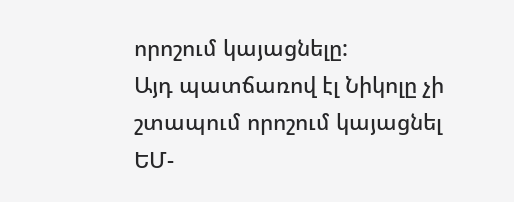որոշում կայացնելը:
Այդ պատճառով էլ Նիկոլը չի շտապում որոշում կայացնել ԵՄ-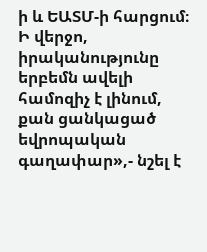ի և ԵԱՏՄ-ի հարցում։ Ի վերջո, իրականությունը երբեմն ավելի համոզիչ է լինում, քան ցանկացած եվրոպական գաղափար»,- նշել է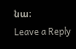նա։
Leave a Reply